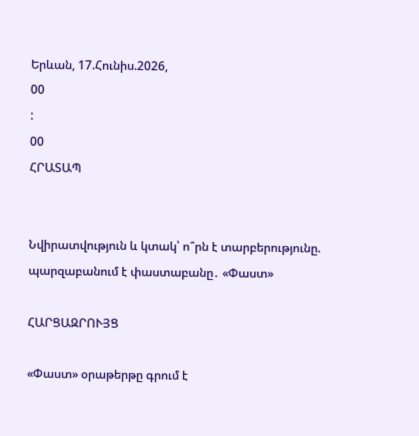Երևան, 17.Հունիս.2026,
00
:
00
ՀՐԱՏԱՊ


Նվիրատվություն և կտակ՝ ո՞րն է տարբերությունը. պարզաբանում է փաստաբանը․ «Փաստ»

ՀԱՐՑԱԶՐՈՒՅՑ

«Փաստ» օրաթերթը գրում է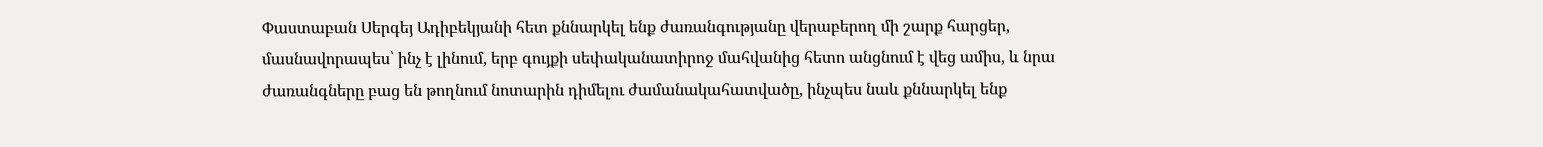Փաստաբան Սերգեյ Ադիբեկյանի հետ քննարկել ենք ժառանգությանը վերաբերող մի շարք հարցեր, մասնավորապես՝ ինչ է լինում, երբ գույքի սեփականատիրոջ մահվանից հետո անցնում է վեց ամիս, և նրա ժառանգները բաց են թողնում նոտարին դիմելու ժամանակահատվածը, ինչպես նաև քննարկել ենք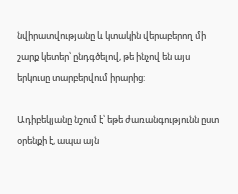նվիրատվությանը և կտակին վերաբերող մի շարք կետեր՝ ընդգծելով, թե ինչով են այս երկուսը տարբերվում իրարից:

Ադիբեկյանը նշում է՝ եթե ժառանգությունն ըստ օրենքի է, ապա այն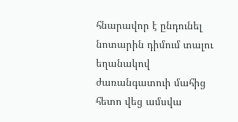հնարավոր է ընդունել նոտարին դիմում տալու եղանակով ժառանգատուի մահից հետո վեց ամսվա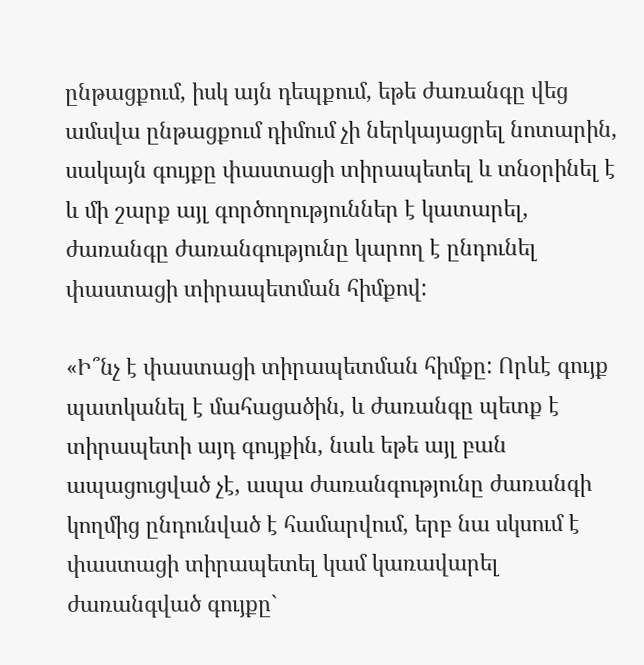ընթացքում, իսկ այն դեպքում, եթե ժառանգը վեց ամսվա ընթացքում դիմում չի ներկայացրել նոտարին, սակայն գույքը փաստացի տիրապետել և տնօրինել է և մի շարք այլ գործողություններ է կատարել, ժառանգը ժառանգությունը կարող է ընդունել փաստացի տիրապետման հիմքով:

«Ի՞նչ է փաստացի տիրապետման հիմքը: Որևէ գույք պատկանել է մահացածին, և ժառանգը պետք է տիրապետի այդ գույքին, նաև եթե այլ բան ապացուցված չէ, ապա ժառանգությունը ժառանգի կողմից ընդունված է համարվում, երբ նա սկսում է փաստացի տիրապետել կամ կառավարել ժառանգված գույքը`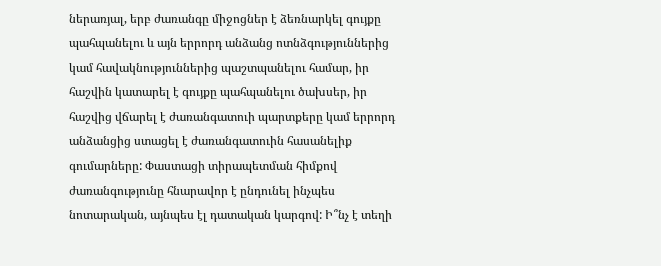ներառյալ, երբ ժառանգը միջոցներ է ձեռնարկել գույքը պահպանելու և այն երրորդ անձանց ոտնձգություններից կամ հավակնություններից պաշտպանելու համար, իր հաշվին կատարել է գույքը պահպանելու ծախսեր, իր հաշվից վճարել է ժառանգատուի պարտքերը կամ երրորդ անձանցից ստացել է ժառանգատուին հասանելիք գումարները: Փաստացի տիրապետման հիմքով ժառանգությունը հնարավոր է ընդունել ինչպես նոտարական, այնպես էլ դատական կարգով: Ի՞նչ է տեղի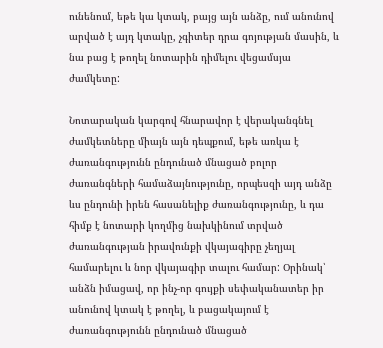ունենում, եթե կա կտակ, բայց այն անձը, ում անունով արված է այդ կտակը, չգիտեր դրա գոյության մասին, և նա բաց է թողել նոտարին դիմելու վեցամսյա ժամկետը:

Նոտարական կարգով հնարավոր է վերականգնել ժամկետները միայն այն դեպքում, եթե առկա է ժառանգությունն ընդունած մնացած բոլոր ժառանգների համաձայնությունը, որպեսզի այդ անձը ևս ընդունի իրեն հասանելիք ժառանգությունը, և դա հիմք է նոտարի կողմից նախկինում տրված ժառանգության իրավունքի վկայագիրը չեղյալ համարելու և նոր վկայագիր տալու համար: Օրինակ՝ անձն իմացավ, որ ինչ-որ գույքի սեփականատեր իր անունով կտակ է թողել, և բացակայում է ժառանգությունն ընդունած մնացած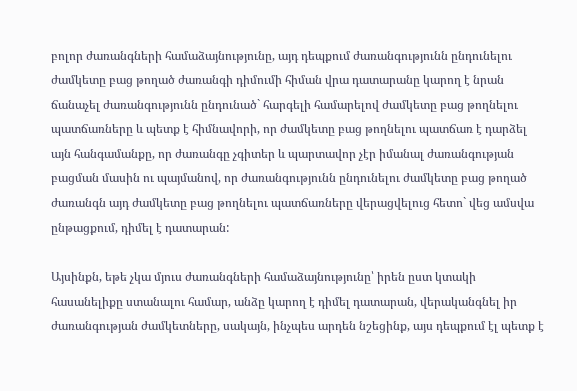բոլոր ժառանգների համաձայնությունը, այդ դեպքում ժառանգությունն ընդունելու ժամկետը բաց թողած ժառանգի դիմումի հիման վրա դատարանը կարող է նրան ճանաչել ժառանգությունն ընդունած` հարգելի համարելով ժամկետը բաց թողնելու պատճառները և պետք է հիմնավորի, որ ժամկետը բաց թողնելու պատճառ է դարձել այն հանգամանքը, որ ժառանգը չգիտեր և պարտավոր չէր իմանալ ժառանգության բացման մասին ու պայմանով, որ ժառանգությունն ընդունելու ժամկետը բաց թողած ժառանգն այդ ժամկետը բաց թողնելու պատճառները վերացվելուց հետո` վեց ամսվա ընթացքում, դիմել է դատարան:

Այսինքն, եթե չկա մյուս ժառանգների համաձայնությունը՝ իրեն ըստ կտակի հասանելիքը ստանալու համար, անձը կարող է դիմել դատարան, վերականգնել իր ժառանգության ժամկետները, սակայն, ինչպես արդեն նշեցինք, այս դեպքում էլ պետք է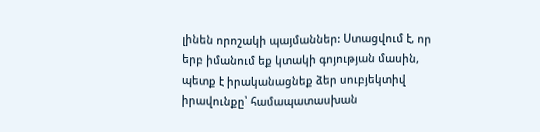լինեն որոշակի պայմաններ: Ստացվում է, որ երբ իմանում եք կտակի գոյության մասին, պետք է իրականացնեք ձեր սուբյեկտիվ իրավունքը՝ համապատասխան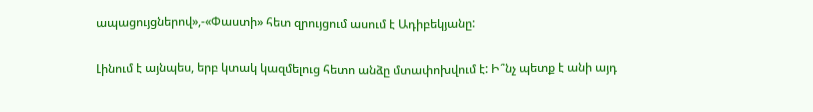ապացույցներով»,-«Փաստի» հետ զրույցում ասում է Ադիբեկյանը:

Լինում է այնպես, երբ կտակ կազմելուց հետո անձը մտափոխվում է: Ի՞նչ պետք է անի այդ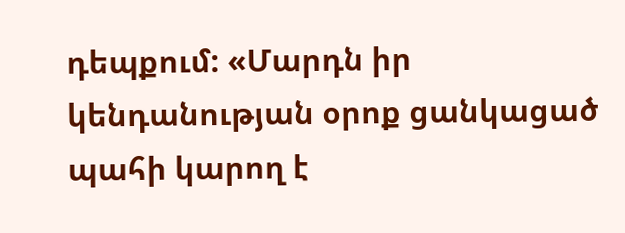դեպքում: «Մարդն իր կենդանության օրոք ցանկացած պահի կարող է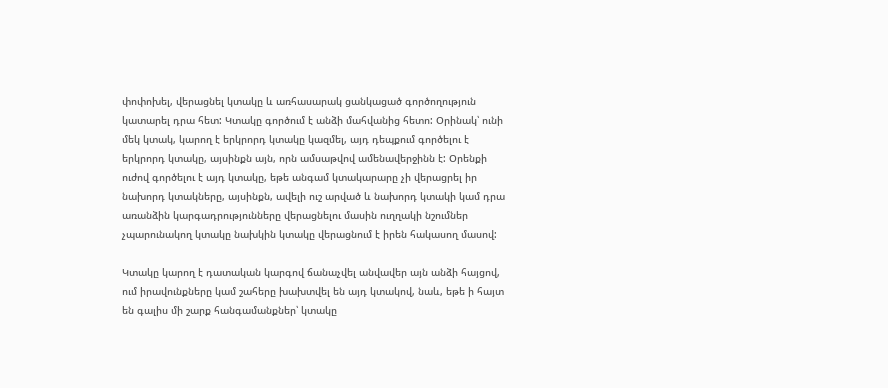փոփոխել, վերացնել կտակը և առհասարակ ցանկացած գործողություն կատարել դրա հետ: Կտակը գործում է անձի մահվանից հետո: Օրինակ՝ ունի մեկ կտակ, կարող է երկրորդ կտակը կազմել, այդ դեպքում գործելու է երկրորդ կտակը, այսինքն այն, որն ամսաթվով ամենավերջինն է: Օրենքի ուժով գործելու է այդ կտակը, եթե անգամ կտակարարը չի վերացրել իր նախորդ կտակները, այսինքն, ավելի ուշ արված և նախորդ կտակի կամ դրա առանձին կարգադրությունները վերացնելու մասին ուղղակի նշումներ չպարունակող կտակը նախկին կտակը վերացնում է իրեն հակասող մասով:

Կտակը կարող է դատական կարգով ճանաչվել անվավեր այն անձի հայցով, ում իրավունքները կամ շահերը խախտվել են այդ կտակով, նաև, եթե ի հայտ են գալիս մի շարք հանգամանքներ՝ կտակը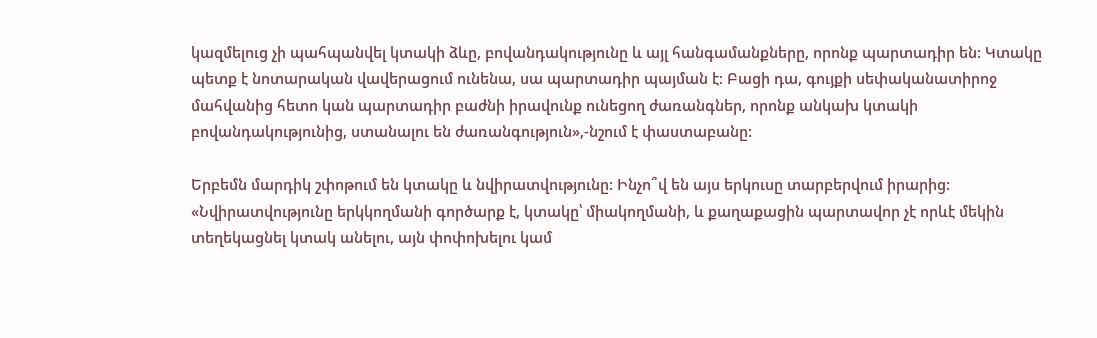կազմելուց չի պահպանվել կտակի ձևը, բովանդակությունը և այլ հանգամանքները, որոնք պարտադիր են: Կտակը պետք է նոտարական վավերացում ունենա, սա պարտադիր պայման է: Բացի դա, գույքի սեփականատիրոջ մահվանից հետո կան պարտադիր բաժնի իրավունք ունեցող ժառանգներ, որոնք անկախ կտակի բովանդակությունից, ստանալու են ժառանգություն»,-նշում է փաստաբանը:

Երբեմն մարդիկ շփոթում են կտակը և նվիրատվությունը: Ինչո՞վ են այս երկուսը տարբերվում իրարից: «Նվիրատվությունը երկկողմանի գործարք է, կտակը՝ միակողմանի, և քաղաքացին պարտավոր չէ որևէ մեկին տեղեկացնել կտակ անելու, այն փոփոխելու կամ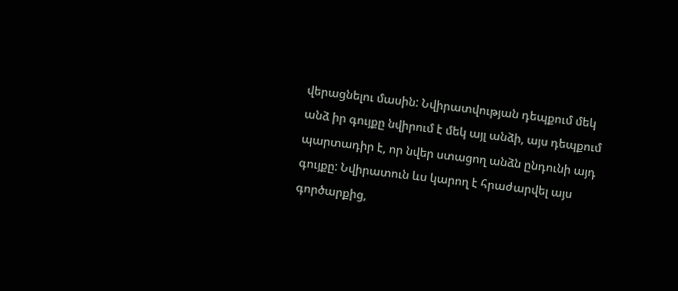վերացնելու մասին: Նվիրատվության դեպքում մեկ անձ իր գույքը նվիրում է մեկ այլ անձի, այս դեպքում պարտադիր է, որ նվեր ստացող անձն ընդունի այդ գույքը: Նվիրատուն ևս կարող է հրաժարվել այս գործարքից,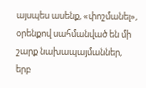այսպես ասենք, «փոշմանել», օրենքով սահմանված են մի շարք նախապայմաններ, երբ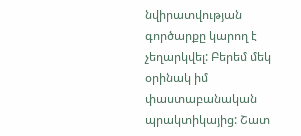նվիրատվության գործարքը կարող է չեղարկվել: Բերեմ մեկ օրինակ իմ փաստաբանական պրակտիկայից: Շատ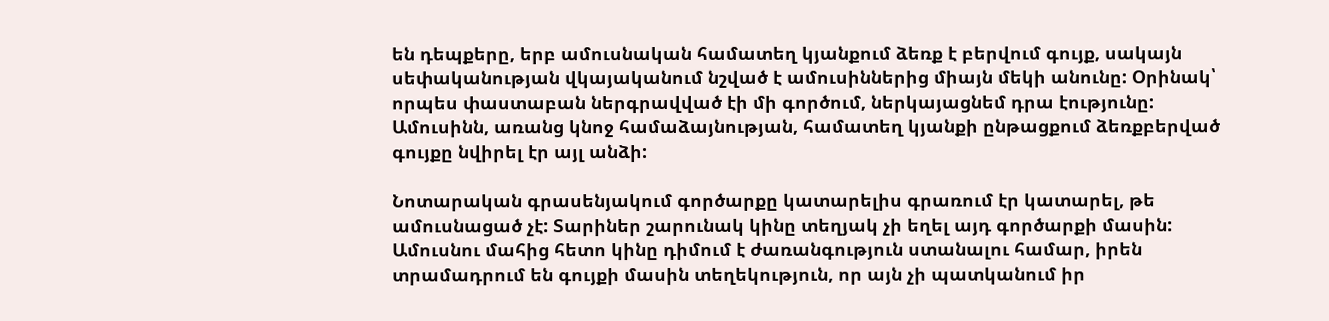են դեպքերը, երբ ամուսնական համատեղ կյանքում ձեռք է բերվում գույք, սակայն սեփականության վկայականում նշված է ամուսիններից միայն մեկի անունը: Օրինակ՝ որպես փաստաբան ներգրավված էի մի գործում, ներկայացնեմ դրա էությունը: Ամուսինն, առանց կնոջ համաձայնության, համատեղ կյանքի ընթացքում ձեռքբերված գույքը նվիրել էր այլ անձի:

Նոտարական գրասենյակում գործարքը կատարելիս գրառում էր կատարել, թե ամուսնացած չէ: Տարիներ շարունակ կինը տեղյակ չի եղել այդ գործարքի մասին: Ամուսնու մահից հետո կինը դիմում է ժառանգություն ստանալու համար, իրեն տրամադրում են գույքի մասին տեղեկություն, որ այն չի պատկանում իր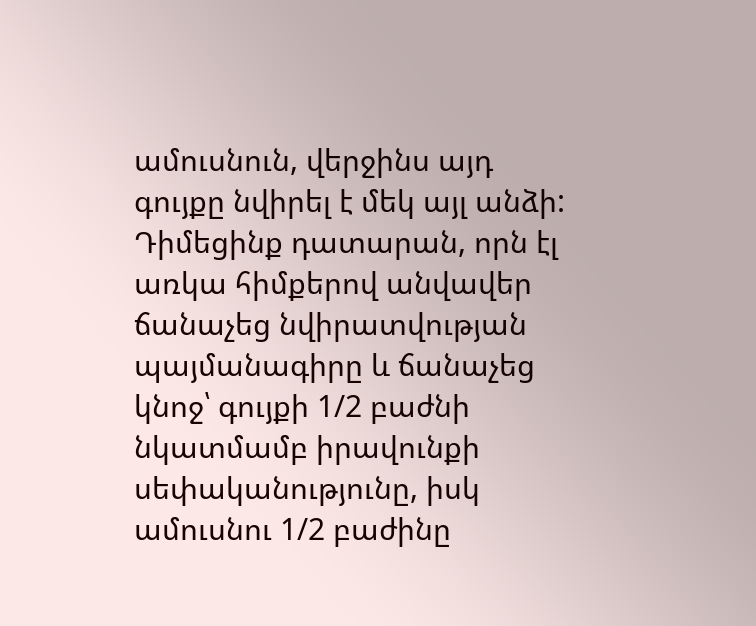ամուսնուն, վերջինս այդ գույքը նվիրել է մեկ այլ անձի: Դիմեցինք դատարան, որն էլ առկա հիմքերով անվավեր ճանաչեց նվիրատվության պայմանագիրը և ճանաչեց կնոջ՝ գույքի 1/2 բաժնի նկատմամբ իրավունքի սեփականությունը, իսկ ամուսնու 1/2 բաժինը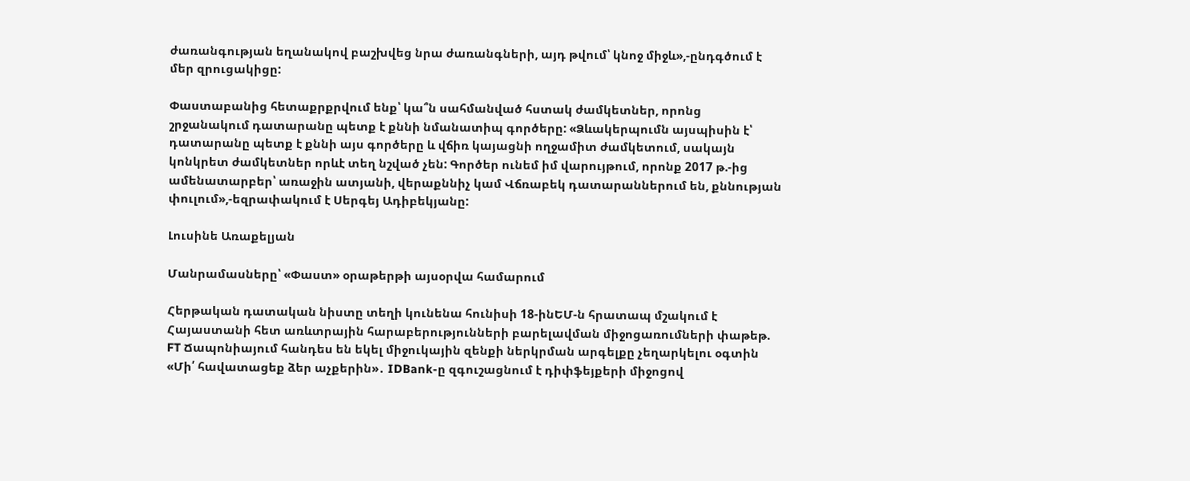ժառանգության եղանակով բաշխվեց նրա ժառանգների, այդ թվում՝ կնոջ միջև»,-ընդգծում է մեր զրուցակիցը:

Փաստաբանից հետաքրքրվում ենք՝ կա՞ն սահմանված հստակ ժամկետներ, որոնց շրջանակում դատարանը պետք է քննի նմանատիպ գործերը: «Ձևակերպումն այսպիսին է՝ դատարանը պետք է քննի այս գործերը և վճիռ կայացնի ողջամիտ ժամկետում, սակայն կոնկրետ ժամկետներ որևէ տեղ նշված չեն: Գործեր ունեմ իմ վարույթում, որոնք 2017 թ.-ից ամենատարբեր՝ առաջին ատյանի, վերաքննիչ կամ Վճռաբեկ դատարաններում են, քննության փուլում»,-եզրափակում է Սերգեյ Ադիբեկյանը:

Լուսինե Առաքելյան

Մանրամասները՝ «Փաստ» օրաթերթի այսօրվա համարում

Հերթական դատական նիստը տեղի կունենա հունիսի 18-ինԵՄ-ն հրատապ մշակում է Հայաստանի հետ առևտրային հարաբերությունների բարելավման միջոցառումների փաթեթ. FT Ճապոնիայում հանդես են եկել միջուկային զենքի ներկրման արգելքը չեղարկելու օգտին «Մի՛ հավատացեք ձեր աչքերին»․ IDBank-ը զգուշացնում է դիփֆեյքերի միջոցով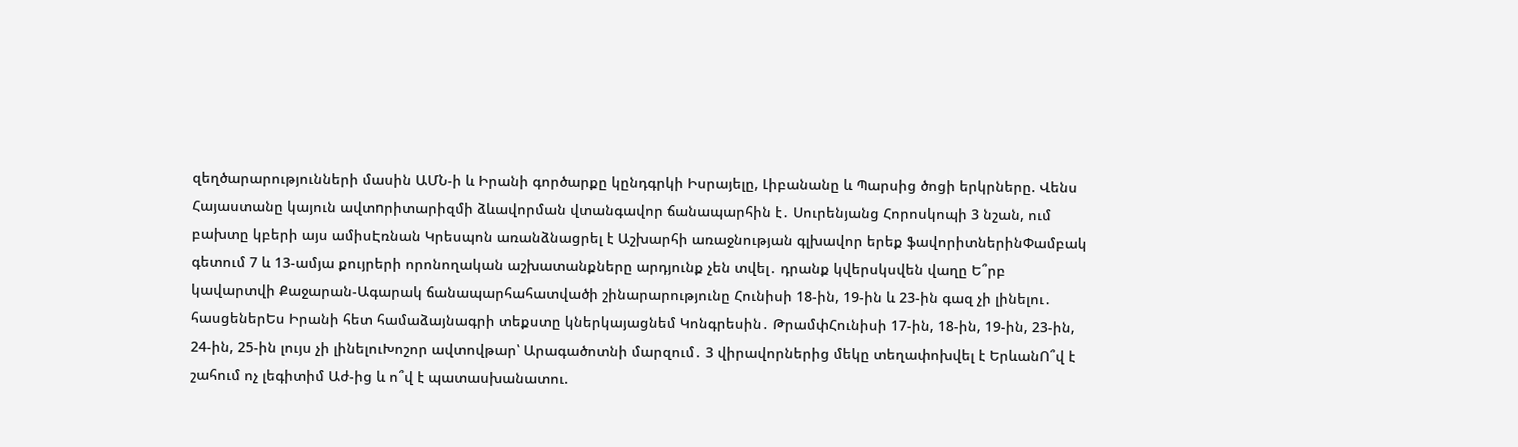զեղծարարությունների մասին ԱՄՆ-ի և Իրանի գործարքը կընդգրկի Իսրայելը, Լիբանանը և Պարսից ծոցի երկրները. Վենս Հայաստանը կայուն ավտnրիտարիզմի ձևավորման վտանգավոր ճանապարհին է․ Սուրենյանց Հորոսկոպի 3 նշան, ում բախտը կբերի այս ամիսԷռնան Կրեսպոն առանձնացրել է Աշխարհի առաջնության գլխավոր երեք ֆավորիտներինՓամբակ գետում 7 և 13-ամյա քույրերի որոնողական աշխատանքները արդյունք չեն տվել․ դրանք կվերսկսվեն վաղը Ե՞րբ կավարտվի Քաջարան-Ագարակ ճանապարհահատվածի շինարարությունը Հունիսի 18-ին, 19-ին և 23-ին գազ չի լինելու․ հասցեներԵս Իրանի հետ համաձայնագրի տեքստը կներկայացնեմ Կոնգրեսին․ ԹրամփՀունիսի 17-ին, 18-ին, 19-ին, 23-ին, 24-ին, 25-ին լույս չի լինելուԽոշոր ավտովթար՝ Արագածոտնի մարզում․ 3 վիրավորներից մեկը տեղափոխվել է ԵրևանՈ՞վ է շահում ոչ լեգիտիմ Աժ-ից և ո՞վ է պատասխանատու.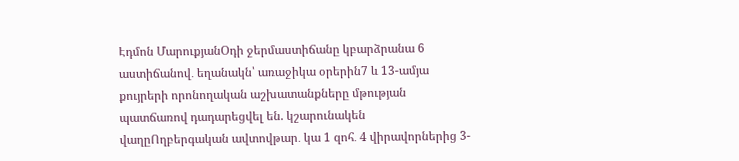Էդմոն ՄարուքյանՕդի ջերմաստիճանը կբարձրանա 6 աստիճանով․ եղանակն՝ առաջիկա օրերին7 և 13-ամյա քույրերի որոնողական աշխատանքները մթության պատճառով դադարեցվել են. կշարունակեն վաղըՈղբերգական ավտովթար․ կա 1 զոհ․ 4 վիրավորներից 3-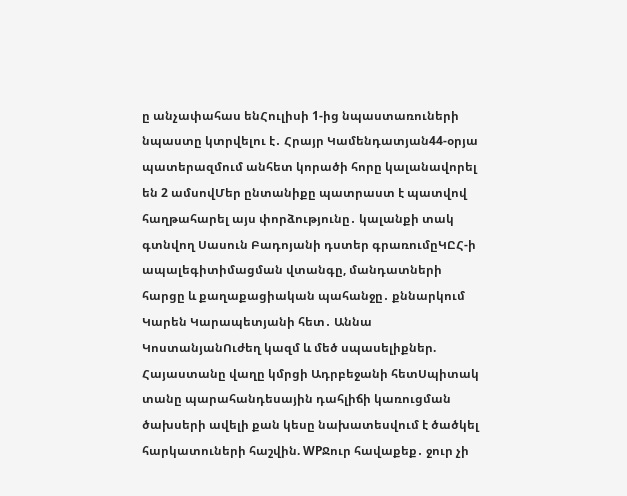ը անչափահաս ենՀուլիսի 1-ից նպաստառուների նպաստը կտրվելու է․ Հրայր Կամենդատյան44-օրյա պատերազմում անհետ կորածի հորը կալանավորել են 2 ամսովՄեր ընտանիքը պատրաստ է պատվով հաղթահարել այս փորձությունը․ կալանքի տակ գտնվող Սասուն Բադոյանի դստեր գրառումըԿԸՀ-ի ապալեգիտիմացման վտանգը, մանդատների հարցը և քաղաքացիական պահանջը․ քննարկում Կարեն Կարապետյանի հետ․ Աննա ԿոստանյանՈւժեղ կազմ և մեծ սպասելիքներ. Հայաստանը վաղը կմրցի Ադրբեջանի հետՍպիտակ տանը պարահանդեսային դահլիճի կառուցման ծախսերի ավելի քան կեսը նախատեսվում է ծածկել հարկատուների հաշվին. WPՋուր հավաքեք․ ջուր չի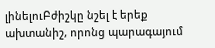լինելուԲժիշկը նշել է երեք ախտանիշ, որոնց պարագայում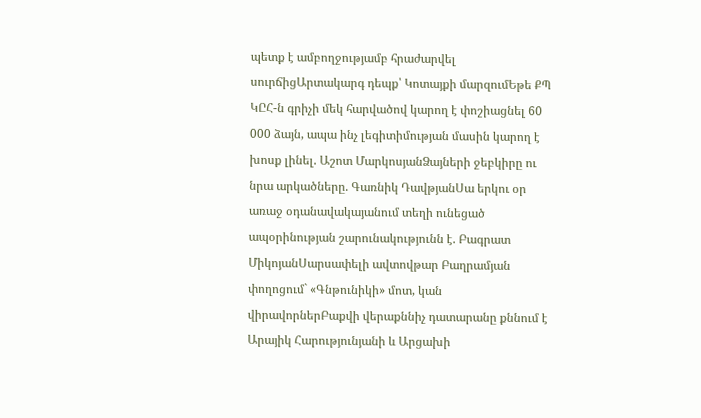պետք է ամբողջությամբ հրաժարվել սուրճիցԱրտակարգ դեպք՝ Կոտայքի մարզումԵթե ՔՊ ԿԸՀ-ն գրիչի մեկ հարվածով կարող է փոշիացնել 60 000 ձայն, ապա ինչ լեգիտիմության մասին կարող է խոսք լինել. Աշոտ ՄարկոսյանՁայների ջեբկիրը ու նրա արկածները. Գառնիկ ԴավթյանՍա երկու օր առաջ օդանավակայանում տեղի ունեցած ապօրինության շարունակությունն է. Բագրատ ՄիկոյանՍարսափելի ավտովթար Բաղրամյան փողոցում` «Գնթունիկի» մոտ, կան վիրավորներԲաքվի վերաքննիչ դատարանը քննում է Արայիկ Հարությունյանի և Արցախի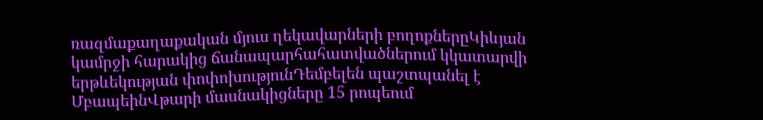ռազմաքաղաքական մյուս ղեկավարների բողոքներըԿիևյան կամրջի հարակից ճանապարհահատվածներում կկատարվի երթևեկության փոփոխությունԴեմբելեն պաշտպանել է ՄբապեինՎթարի մասնակիցները 15 րոպեում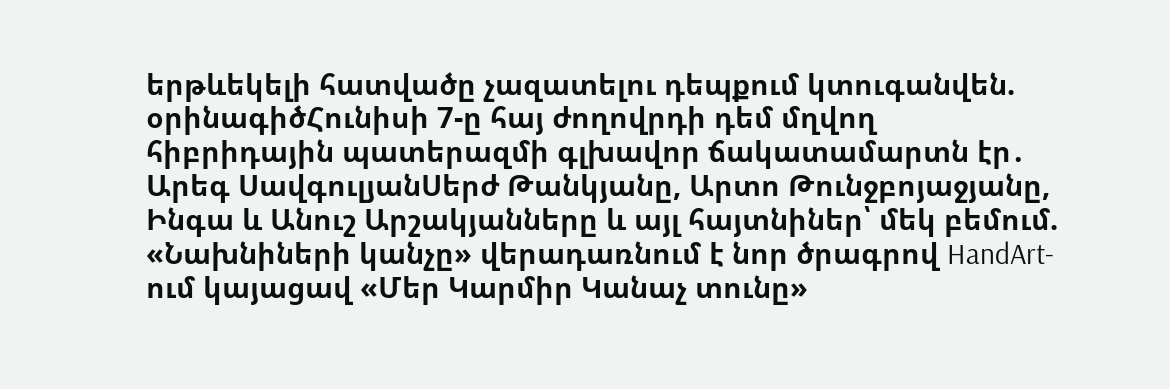երթևեկելի հատվածը չազատելու դեպքում կտուգանվեն. օրինագիծՀունիսի 7-ը հայ ժողովրդի դեմ մղվող հիբրիդային պատերազմի գլխավոր ճակատամարտն էր․ Արեգ ՍավգուլյանՍերժ Թանկյանը, Արտո Թունջբոյաջյանը, Ինգա և Անուշ Արշակյանները և այլ հայտնիներ՝ մեկ բեմում. «Նախնիների կանչը» վերադառնում է նոր ծրագրով HandArt-ում կայացավ «Մեր Կարմիր Կանաչ տունը»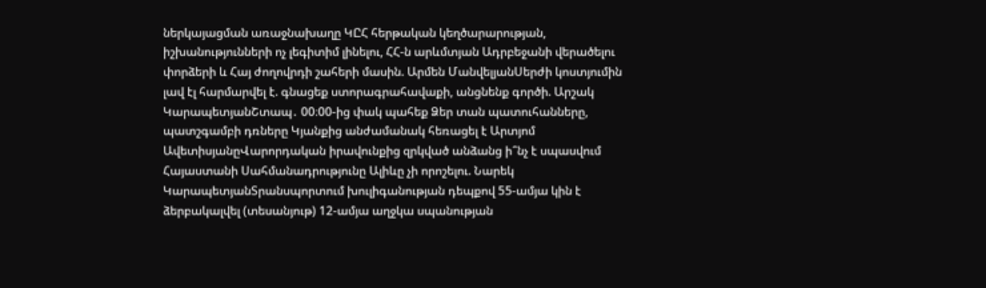ներկայացման առաջնախաղը ԿԸՀ հերթական կեղծարարության, իշխանությունների ոչ լեգիտիմ լինելու, ՀՀ-ն արևմտյան Ադրբեջանի վերածելու փորձերի և Հայ ժողովրդի շահերի մասին. Արմեն ՄանվելյանՍերժի կոստյումին լավ էլ հարմարվել է. գնացեք ստորագրահավաքի, անցնենք գործի. Արշակ ԿարապետյանՇտապ․ 00։00-ից փակ պահեք Ձեր տան պատուհանները, պատշգամբի դռները Կյանքից անժամանակ հեռացել է Արտյոմ ԱվետիսյանըՎարորդական իրավունքից զրկված անձանց ի՞նչ է սպասվում Հայաստանի Սահմանադրությունը Ալիևը չի որոշելու. Նարեկ ԿարապետյանՏրանսպորտում խուլիգանության դեպքով 55-ամյա կին է ձերբակալվել (տեսանյութ) 12-ամյա աղջկա սպանության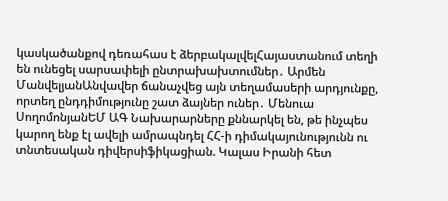կասկածանքով դեռահաս է ձերբակալվելՀայաստանում տեղի են ունեցել սարսափելի ընտրախախտումներ․ Արմեն ՄանվելյանԱնվավեր ճանաչվեց այն տեղամասերի արդյունքը, որտեղ ընդդիմությունը շատ ձայներ ուներ․ Մենուա ՍողոմոնյանԵՄ ԱԳ Նախարարները քննարկել են, թե ինչպես կարող ենք էլ ավելի ամրապնդել ՀՀ-ի դիմակայունությունն ու տնտեսական դիվերսիֆիկացիան. Կալաս Իրանի հետ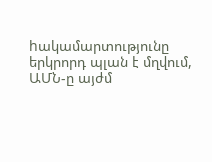hակամարտությունը երկրորդ պլան է մղվում, ԱՄՆ-ը այժմ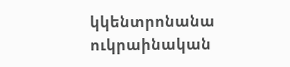կկենտրոնանա ուկրաինական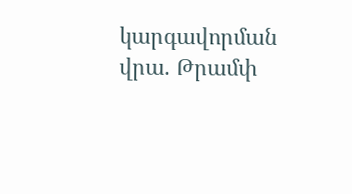կարգավորման վրա. Թրամփ